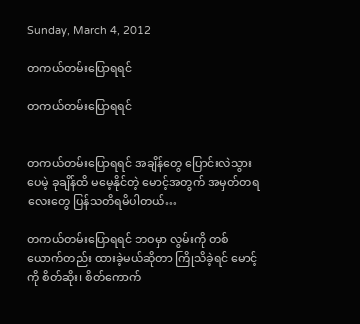Sunday, March 4, 2012

တကယ်တမ်းပြောရရင်

တကယ်တမ်းပြောရရင်


တကယ်တမ်းပြောရရင် အချိန်တွေ ပြောင်းလဲသွားပေမဲ့ ခုချိန်ထိ မမေ့နိုင်တဲ့ မောင့်အတွက် အမှတ်တရလေးတွေ ပြန်သတိရမိပါတယ်…

တကယ်တမ်းပြောရရင် ဘဝမှာ လွမ်းကို တစ်ယောက်တည်း ထားခဲ့မယ်ဆိုတာ ကြိုသိခဲ့ရင် မောင့်ကို စိတ်ဆိုး၊ စိတ်ကောက်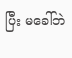ပြီး မခေါ်ဘဲ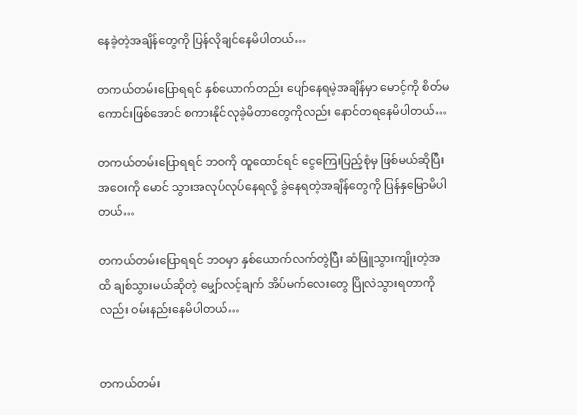နေခဲ့တဲ့အချိန်တွေကို ပြန်လိုချင်နေမိပါတယ်…

တကယ်တမ်းပြောရရင် နှစ်ယောက်တည်း ပျော်နေရမဲ့အချိန်မှာ မောင့်ကို စိတ်မကောင်းဖြစ်အောင် စကားနိုင်လုခဲ့မိတာတွေကိုလည်း နောင်တရနေမိပါတယ်…

တကယ်တမ်းပြောရရင် ဘဝကို ထူထောင်ရင် ငွေကြေးပြည့်စုံမှ ဖြစ်မယ်ဆိုပြီး အဝေးကို မောင် သွားအလုပ်လုပ်နေရလို့ ခွဲနေရတဲ့အချိန်တွေကို ပြန်နှမြောမိပါတယ်…

တကယ်တမ်းပြောရရင် ဘဝမှာ နှစ်ယောက်လက်တွဲပြီး ဆံဖြူသွားကျိုးတဲ့အထိ ချစ်သွားမယ်ဆိုတဲ့ မျှော်လင့်ချက် အိပ်မက်လေးတွေ ပြိုလဲသွားရတာကိုလည်း ဝမ်းနည်းနေမိပါတယ်…


တကယ်တမ်း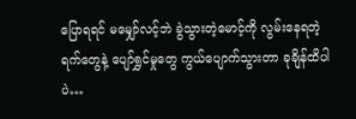ပြောရရင် မမျှော်လင့်ဘဲ ခွဲသွားတဲ့မောင့်ကို လွမ်းနေရတဲ့ရက်တွေနဲ့ ပျော်ရွှင်မှုတွေ ကွယ်ပျောက်သွားတာ ခုချိန်ထိပါပဲ…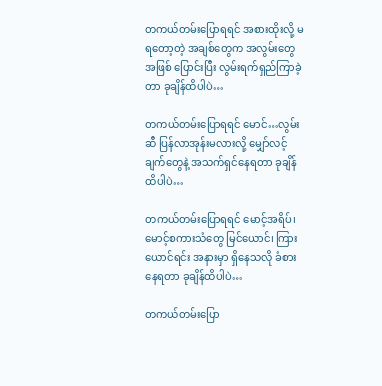တကယ်တမ်းပြောရရင် အစားထိုးလို့ မရတော့တဲ့ အချစ်တွေက အလွမ်းတွေအဖြစ် ပြောင်းပြီး လွမ်းရက်ရှည်ကြာခဲ့တာ ခုချိန်ထိပါပဲ…

တကယ်တမ်းပြောရရင် မောင်…လွမ်းဆီ ပြန်လာအုန်းမလားလို့ မျှော်လင့်ချက်တွေနဲ့ အသက်ရှင်နေရတာ ခုချိန်ထိပါပဲ…

တကယ်တမ်းပြောရရင် မောင့်အရိပ်၊ မောင့်စကားသံတွေ မြင်ယောင်၊ ကြားယောင်ရင်း အနားမှာ ရှိနေသလို ခံစားနေရတာ ခုချိန်ထိပါပဲ…

တကယ်တမ်းပြော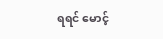ရရင် မောင့်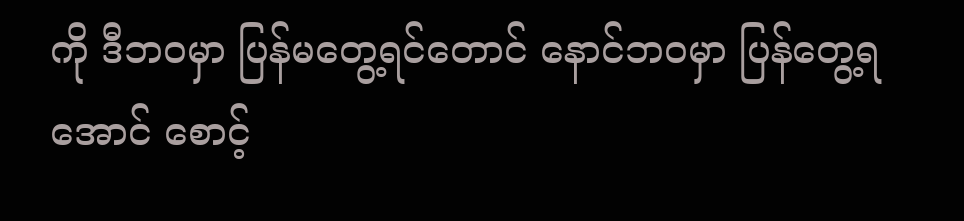ကို ဒီဘဝမှာ ပြန်မတွေ့ရင်တောင် နောင်ဘဝမှာ ပြန်တွေ့ရအောင် စောင့်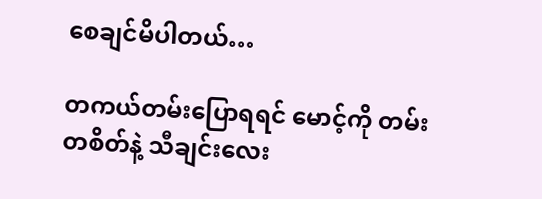စေချင်မိပါတယ်…

တကယ်တမ်းပြောရရင် မောင့်ကို တမ်းတစိတ်နဲ့ သီချင်းလေး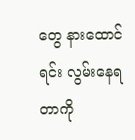တွေ နားထောင်ရင်း လွမ်းနေရတာကို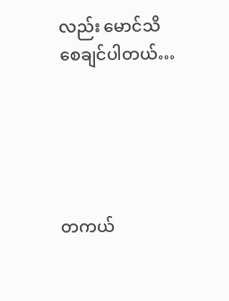လည်း မောင်သိစေချင်ပါတယ်…





တကယ်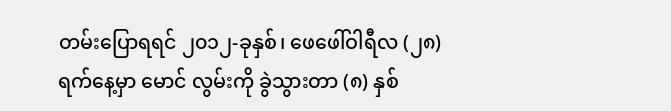တမ်းပြောရရင် ၂၀၁၂-ခုနှစ်၊ ဖေဖေါ်ဝါရီလ (၂၈) ရက်နေ့မှာ မောင် လွမ်းကို ခွဲသွားတာ (၈) နှစ်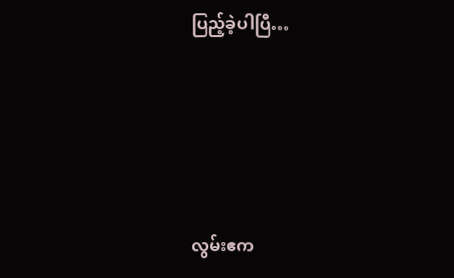ပြည့်ခဲ့ပါပြီ…






လွမ်းဧက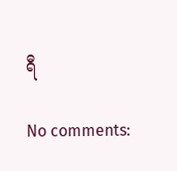ရီ

No comments: